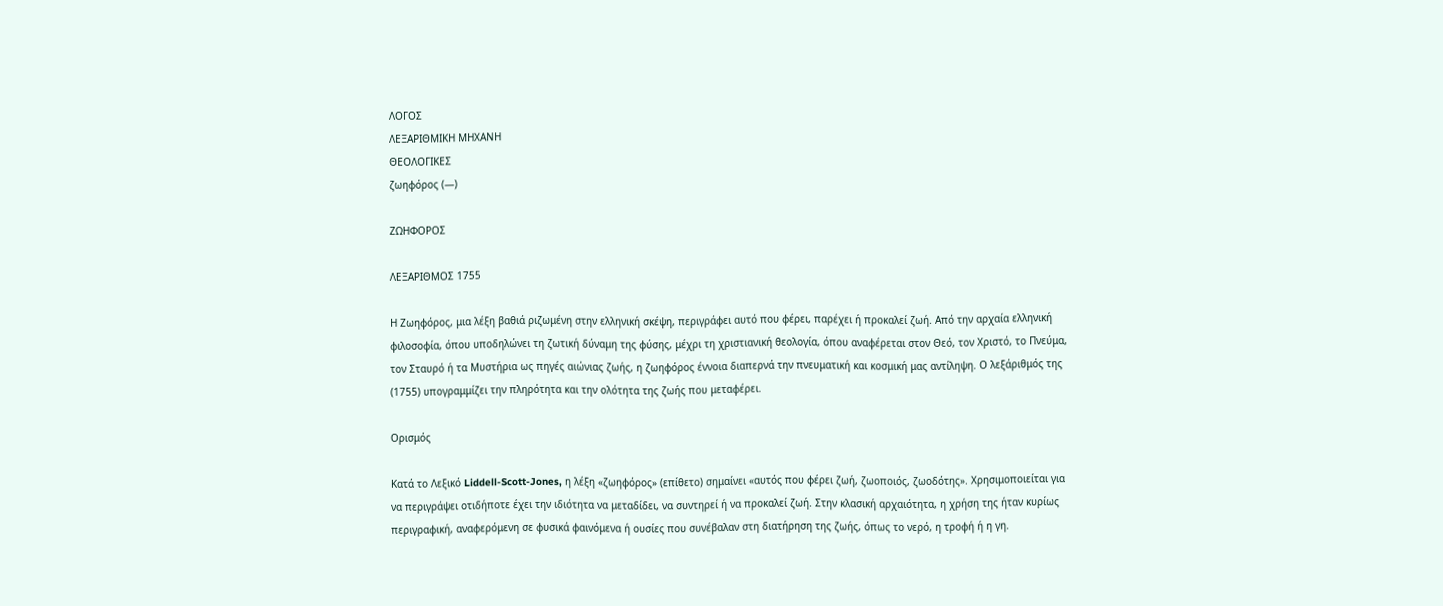ΛΟΓΟΣ
ΛΕΞΑΡΙΘΜΙΚΗ ΜΗΧΑΝΗ
ΘΕΟΛΟΓΙΚΕΣ
ζωηφόρος (—)

ΖΩΗΦΟΡΟΣ

ΛΕΞΑΡΙΘΜΟΣ 1755

Η Ζωηφόρος, μια λέξη βαθιά ριζωμένη στην ελληνική σκέψη, περιγράφει αυτό που φέρει, παρέχει ή προκαλεί ζωή. Από την αρχαία ελληνική φιλοσοφία, όπου υποδηλώνει τη ζωτική δύναμη της φύσης, μέχρι τη χριστιανική θεολογία, όπου αναφέρεται στον Θεό, τον Χριστό, το Πνεύμα, τον Σταυρό ή τα Μυστήρια ως πηγές αιώνιας ζωής, η ζωηφόρος έννοια διαπερνά την πνευματική και κοσμική μας αντίληψη. Ο λεξάριθμός της (1755) υπογραμμίζει την πληρότητα και την ολότητα της ζωής που μεταφέρει.

Ορισμός

Κατά το Λεξικό Liddell-Scott-Jones, η λέξη «ζωηφόρος» (επίθετο) σημαίνει «αυτός που φέρει ζωή, ζωοποιός, ζωοδότης». Χρησιμοποιείται για να περιγράψει οτιδήποτε έχει την ιδιότητα να μεταδίδει, να συντηρεί ή να προκαλεί ζωή. Στην κλασική αρχαιότητα, η χρήση της ήταν κυρίως περιγραφική, αναφερόμενη σε φυσικά φαινόμενα ή ουσίες που συνέβαλαν στη διατήρηση της ζωής, όπως το νερό, η τροφή ή η γη.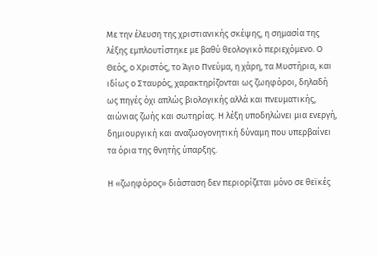Με την έλευση της χριστιανικής σκέψης, η σημασία της λέξης εμπλουτίστηκε με βαθύ θεολογικό περιεχόμενο. Ο Θεός, ο Χριστός, το Άγιο Πνεύμα, η χάρη, τα Μυστήρια, και ιδίως ο Σταυρός, χαρακτηρίζονται ως ζωηφόροι, δηλαδή ως πηγές όχι απλώς βιολογικής αλλά και πνευματικής, αιώνιας ζωής και σωτηρίας. Η λέξη υποδηλώνει μια ενεργή, δημιουργική και αναζωογονητική δύναμη που υπερβαίνει τα όρια της θνητής ύπαρξης.

Η «ζωηφόρος» διάσταση δεν περιορίζεται μόνο σε θεϊκές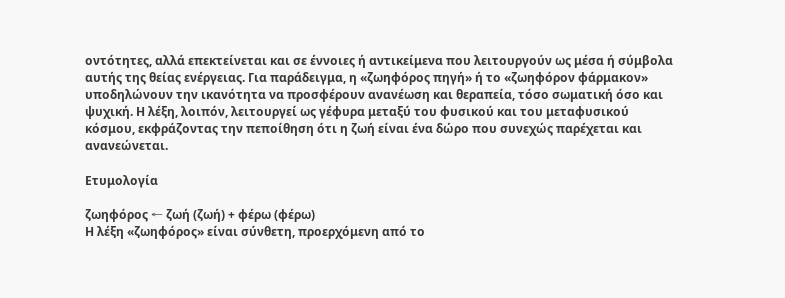οντότητες, αλλά επεκτείνεται και σε έννοιες ή αντικείμενα που λειτουργούν ως μέσα ή σύμβολα αυτής της θείας ενέργειας. Για παράδειγμα, η «ζωηφόρος πηγή» ή το «ζωηφόρον φάρμακον» υποδηλώνουν την ικανότητα να προσφέρουν ανανέωση και θεραπεία, τόσο σωματική όσο και ψυχική. Η λέξη, λοιπόν, λειτουργεί ως γέφυρα μεταξύ του φυσικού και του μεταφυσικού κόσμου, εκφράζοντας την πεποίθηση ότι η ζωή είναι ένα δώρο που συνεχώς παρέχεται και ανανεώνεται.

Ετυμολογία

ζωηφόρος ← ζωή (ζωή) + φέρω (φέρω)
Η λέξη «ζωηφόρος» είναι σύνθετη, προερχόμενη από το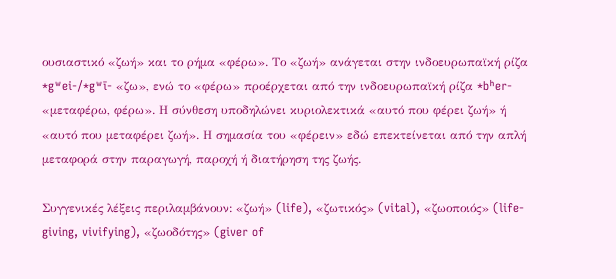ουσιαστικό «ζωή» και το ρήμα «φέρω». Το «ζωή» ανάγεται στην ινδοευρωπαϊκή ρίζα *gʷei-/*gʷī- «ζω», ενώ το «φέρω» προέρχεται από την ινδοευρωπαϊκή ρίζα *bʰer- «μεταφέρω, φέρω». Η σύνθεση υποδηλώνει κυριολεκτικά «αυτό που φέρει ζωή» ή «αυτό που μεταφέρει ζωή». Η σημασία του «φέρειν» εδώ επεκτείνεται από την απλή μεταφορά στην παραγωγή, παροχή ή διατήρηση της ζωής.

Συγγενικές λέξεις περιλαμβάνουν: «ζωή» (life), «ζωτικός» (vital), «ζωοποιός» (life-giving, vivifying), «ζωοδότης» (giver of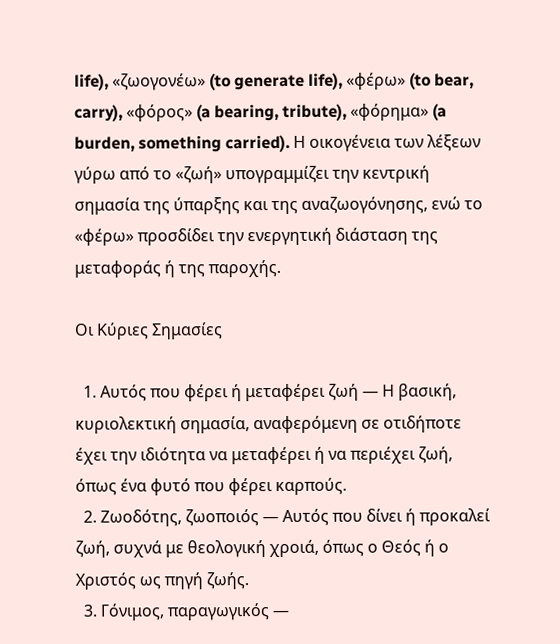life), «ζωογονέω» (to generate life), «φέρω» (to bear, carry), «φόρος» (a bearing, tribute), «φόρημα» (a burden, something carried). Η οικογένεια των λέξεων γύρω από το «ζωή» υπογραμμίζει την κεντρική σημασία της ύπαρξης και της αναζωογόνησης, ενώ το «φέρω» προσδίδει την ενεργητική διάσταση της μεταφοράς ή της παροχής.

Οι Κύριες Σημασίες

  1. Αυτός που φέρει ή μεταφέρει ζωή — Η βασική, κυριολεκτική σημασία, αναφερόμενη σε οτιδήποτε έχει την ιδιότητα να μεταφέρει ή να περιέχει ζωή, όπως ένα φυτό που φέρει καρπούς.
  2. Ζωοδότης, ζωοποιός — Αυτός που δίνει ή προκαλεί ζωή, συχνά με θεολογική χροιά, όπως ο Θεός ή ο Χριστός ως πηγή ζωής.
  3. Γόνιμος, παραγωγικός —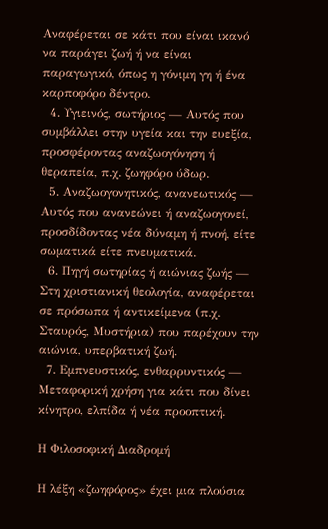Αναφέρεται σε κάτι που είναι ικανό να παράγει ζωή ή να είναι παραγωγικό, όπως η γόνιμη γη ή ένα καρποφόρο δέντρο.
  4. Υγιεινός, σωτήριος — Αυτός που συμβάλλει στην υγεία και την ευεξία, προσφέροντας αναζωογόνηση ή θεραπεία, π.χ. ζωηφόρο ύδωρ.
  5. Αναζωογονητικός, ανανεωτικός — Αυτός που ανανεώνει ή αναζωογονεί, προσδίδοντας νέα δύναμη ή πνοή, είτε σωματικά είτε πνευματικά.
  6. Πηγή σωτηρίας ή αιώνιας ζωής — Στη χριστιανική θεολογία, αναφέρεται σε πρόσωπα ή αντικείμενα (π.χ. Σταυρός, Μυστήρια) που παρέχουν την αιώνια, υπερβατική ζωή.
  7. Εμπνευστικός, ενθαρρυντικός — Μεταφορική χρήση για κάτι που δίνει κίνητρο, ελπίδα ή νέα προοπτική.

Η Φιλοσοφική Διαδρομή

Η λέξη «ζωηφόρος» έχει μια πλούσια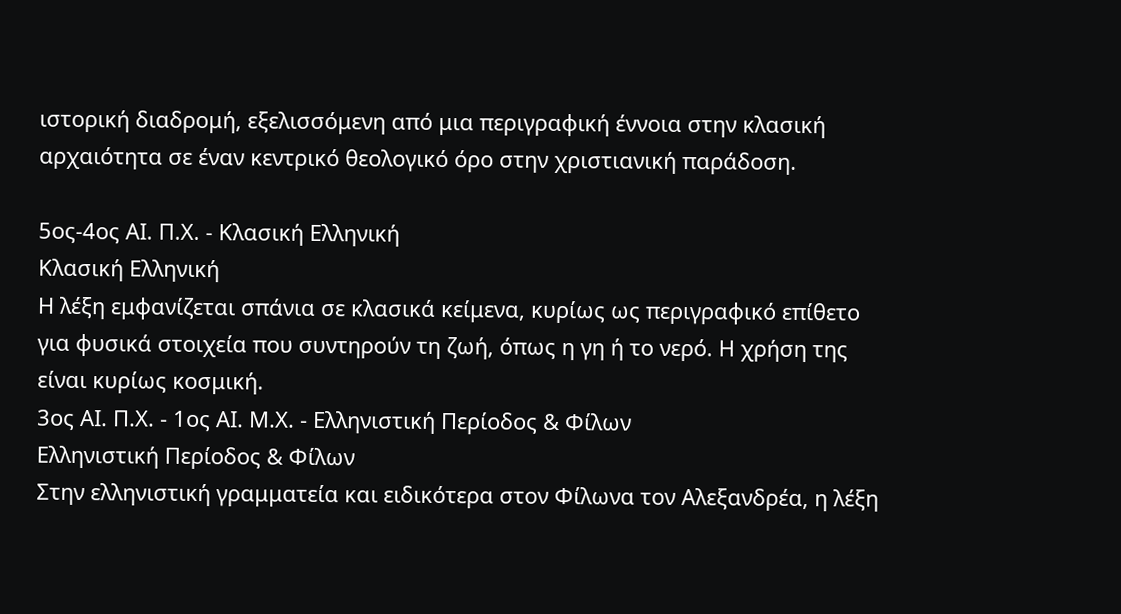ιστορική διαδρομή, εξελισσόμενη από μια περιγραφική έννοια στην κλασική αρχαιότητα σε έναν κεντρικό θεολογικό όρο στην χριστιανική παράδοση.

5ος-4ος ΑΙ. Π.Χ. - Κλασική Ελληνική
Κλασική Ελληνική
Η λέξη εμφανίζεται σπάνια σε κλασικά κείμενα, κυρίως ως περιγραφικό επίθετο για φυσικά στοιχεία που συντηρούν τη ζωή, όπως η γη ή το νερό. Η χρήση της είναι κυρίως κοσμική.
3ος ΑΙ. Π.Χ. - 1ος ΑΙ. Μ.Χ. - Ελληνιστική Περίοδος & Φίλων
Ελληνιστική Περίοδος & Φίλων
Στην ελληνιστική γραμματεία και ειδικότερα στον Φίλωνα τον Αλεξανδρέα, η λέξη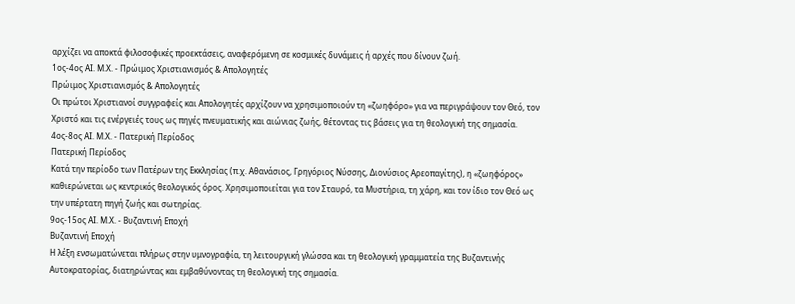αρχίζει να αποκτά φιλοσοφικές προεκτάσεις, αναφερόμενη σε κοσμικές δυνάμεις ή αρχές που δίνουν ζωή.
1ος-4ος ΑΙ. Μ.Χ. - Πρώιμος Χριστιανισμός & Απολογητές
Πρώιμος Χριστιανισμός & Απολογητές
Οι πρώτοι Χριστιανοί συγγραφείς και Απολογητές αρχίζουν να χρησιμοποιούν τη «ζωηφόρο» για να περιγράψουν τον Θεό, τον Χριστό και τις ενέργειές τους ως πηγές πνευματικής και αιώνιας ζωής, θέτοντας τις βάσεις για τη θεολογική της σημασία.
4ος-8ος ΑΙ. Μ.Χ. - Πατερική Περίοδος
Πατερική Περίοδος
Κατά την περίοδο των Πατέρων της Εκκλησίας (π.χ. Αθανάσιος, Γρηγόριος Νύσσης, Διονύσιος Αρεοπαγίτης), η «ζωηφόρος» καθιερώνεται ως κεντρικός θεολογικός όρος. Χρησιμοποιείται για τον Σταυρό, τα Μυστήρια, τη χάρη, και τον ίδιο τον Θεό ως την υπέρτατη πηγή ζωής και σωτηρίας.
9ος-15ος ΑΙ. Μ.Χ. - Βυζαντινή Εποχή
Βυζαντινή Εποχή
Η λέξη ενσωματώνεται πλήρως στην υμνογραφία, τη λειτουργική γλώσσα και τη θεολογική γραμματεία της Βυζαντινής Αυτοκρατορίας, διατηρώντας και εμβαθύνοντας τη θεολογική της σημασία.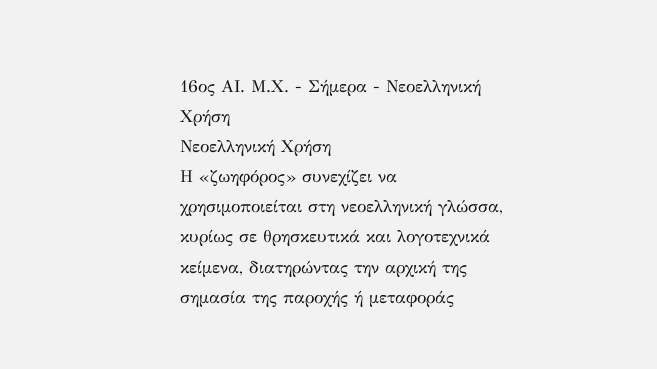16ος ΑΙ. Μ.Χ. - Σήμερα - Νεοελληνική Χρήση
Νεοελληνική Χρήση
Η «ζωηφόρος» συνεχίζει να χρησιμοποιείται στη νεοελληνική γλώσσα, κυρίως σε θρησκευτικά και λογοτεχνικά κείμενα, διατηρώντας την αρχική της σημασία της παροχής ή μεταφοράς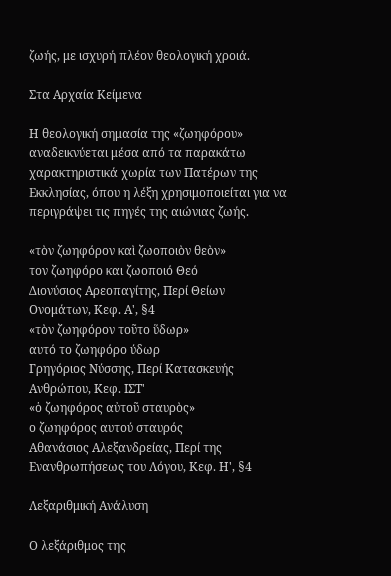ζωής, με ισχυρή πλέον θεολογική χροιά.

Στα Αρχαία Κείμενα

Η θεολογική σημασία της «ζωηφόρου» αναδεικνύεται μέσα από τα παρακάτω χαρακτηριστικά χωρία των Πατέρων της Εκκλησίας, όπου η λέξη χρησιμοποιείται για να περιγράψει τις πηγές της αιώνιας ζωής.

«τὸν ζωηφόρον καὶ ζωοποιὸν θεὸν»
τον ζωηφόρο και ζωοποιό Θεό
Διονύσιος Αρεοπαγίτης, Περί Θείων Ονομάτων, Κεφ. Α', §4
«τὸν ζωηφόρον τοῦτο ὕδωρ»
αυτό το ζωηφόρο ύδωρ
Γρηγόριος Νύσσης, Περί Κατασκευής Ανθρώπου, Κεφ. ΙΣΤ'
«ὁ ζωηφόρος αὐτοῦ σταυρὸς»
ο ζωηφόρος αυτού σταυρός
Αθανάσιος Αλεξανδρείας, Περί της Ενανθρωπήσεως του Λόγου, Κεφ. Η', §4

Λεξαριθμική Ανάλυση

Ο λεξάριθμος της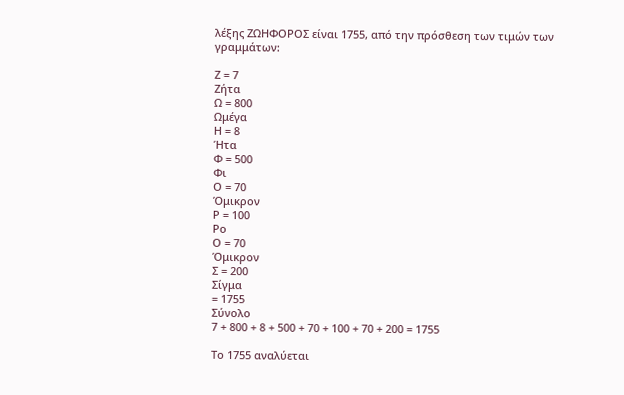λέξης ΖΩΗΦΟΡΟΣ είναι 1755, από την πρόσθεση των τιμών των γραμμάτων:

Ζ = 7
Ζήτα
Ω = 800
Ωμέγα
Η = 8
Ήτα
Φ = 500
Φι
Ο = 70
Όμικρον
Ρ = 100
Ρο
Ο = 70
Όμικρον
Σ = 200
Σίγμα
= 1755
Σύνολο
7 + 800 + 8 + 500 + 70 + 100 + 70 + 200 = 1755

Το 1755 αναλύεται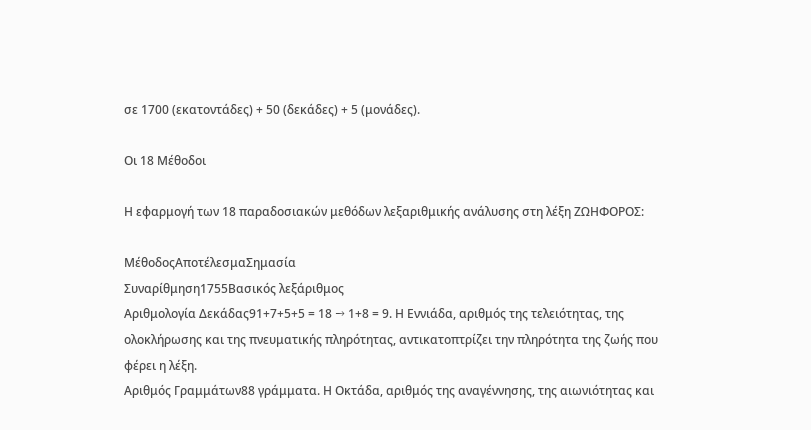σε 1700 (εκατοντάδες) + 50 (δεκάδες) + 5 (μονάδες).

Οι 18 Μέθοδοι

Η εφαρμογή των 18 παραδοσιακών μεθόδων λεξαριθμικής ανάλυσης στη λέξη ΖΩΗΦΟΡΟΣ:

ΜέθοδοςΑποτέλεσμαΣημασία
Συναρίθμηση1755Βασικός λεξάριθμος
Αριθμολογία Δεκάδας91+7+5+5 = 18 → 1+8 = 9. Η Εννιάδα, αριθμός της τελειότητας, της ολοκλήρωσης και της πνευματικής πληρότητας, αντικατοπτρίζει την πληρότητα της ζωής που φέρει η λέξη.
Αριθμός Γραμμάτων88 γράμματα. Η Οκτάδα, αριθμός της αναγέννησης, της αιωνιότητας και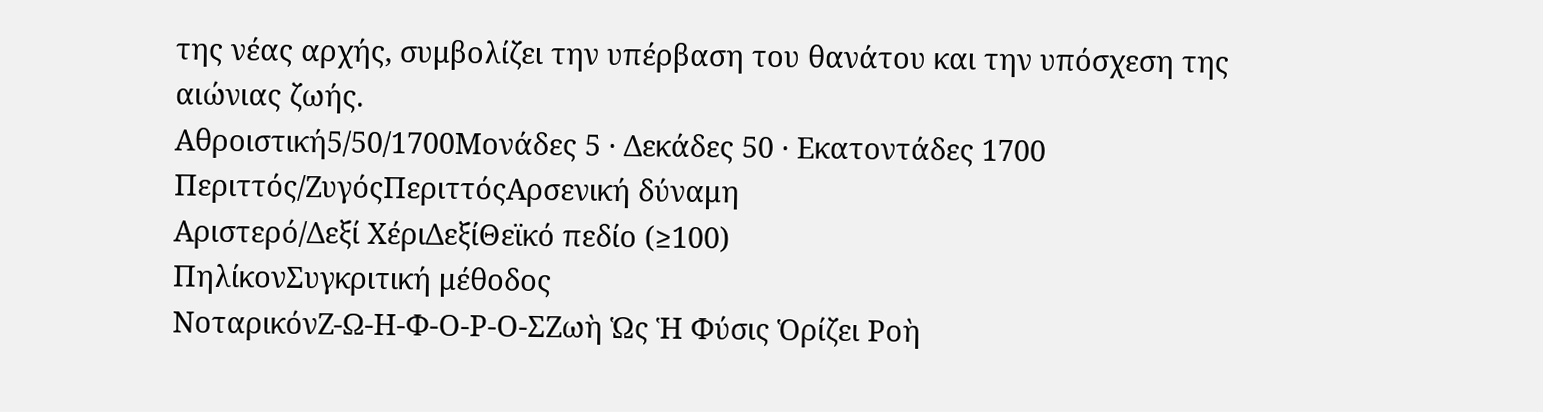της νέας αρχής, συμβολίζει την υπέρβαση του θανάτου και την υπόσχεση της αιώνιας ζωής.
Αθροιστική5/50/1700Μονάδες 5 · Δεκάδες 50 · Εκατοντάδες 1700
Περιττός/ΖυγόςΠεριττόςΑρσενική δύναμη
Αριστερό/Δεξί ΧέριΔεξίΘεϊκό πεδίο (≥100)
ΠηλίκονΣυγκριτική μέθοδος
ΝοταρικόνΖ-Ω-Η-Φ-Ο-Ρ-Ο-ΣΖωὴ Ὡς Ἡ Φύσις Ὁρίζει Ροὴ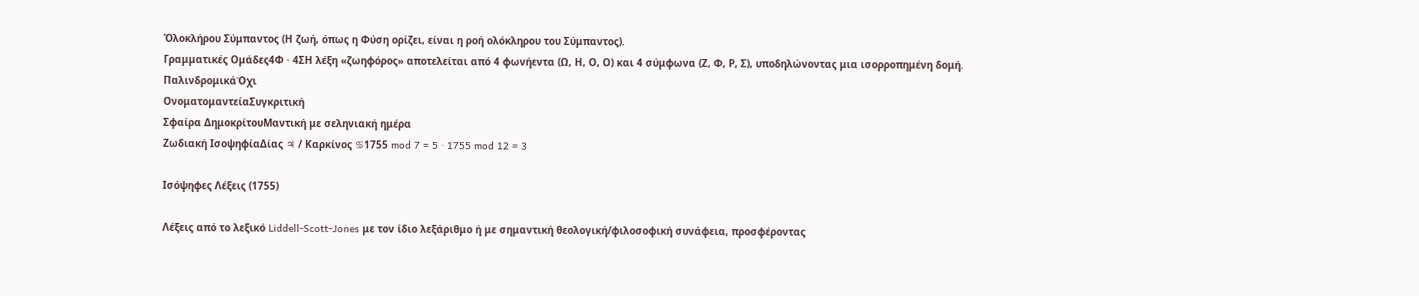Ὁλοκλήρου Σύμπαντος (Η ζωή, όπως η Φύση ορίζει, είναι η ροή ολόκληρου του Σύμπαντος).
Γραμματικές Ομάδες4Φ · 4ΣΗ λέξη «ζωηφόρος» αποτελείται από 4 φωνήεντα (Ω, Η, Ο, Ο) και 4 σύμφωνα (Ζ, Φ, Ρ, Σ), υποδηλώνοντας μια ισορροπημένη δομή.
ΠαλινδρομικάΌχι
ΟνοματομαντείαΣυγκριτική
Σφαίρα ΔημοκρίτουΜαντική με σεληνιακή ημέρα
Ζωδιακή ΙσοψηφίαΔίας ♃ / Καρκίνος ♋1755 mod 7 = 5 · 1755 mod 12 = 3

Ισόψηφες Λέξεις (1755)

Λέξεις από το λεξικό Liddell-Scott-Jones με τον ίδιο λεξάριθμο ή με σημαντική θεολογική/φιλοσοφική συνάφεια, προσφέροντας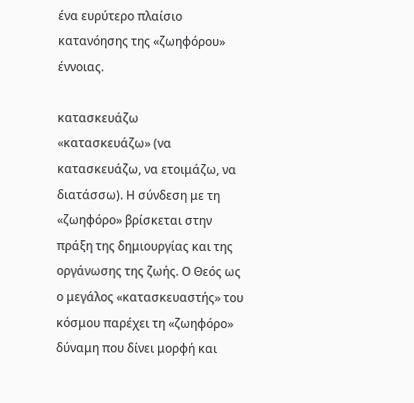ένα ευρύτερο πλαίσιο κατανόησης της «ζωηφόρου» έννοιας.

κατασκευάζω
«κατασκευάζω» (να κατασκευάζω, να ετοιμάζω, να διατάσσω). Η σύνδεση με τη «ζωηφόρο» βρίσκεται στην πράξη της δημιουργίας και της οργάνωσης της ζωής. Ο Θεός ως ο μεγάλος «κατασκευαστής» του κόσμου παρέχει τη «ζωηφόρο» δύναμη που δίνει μορφή και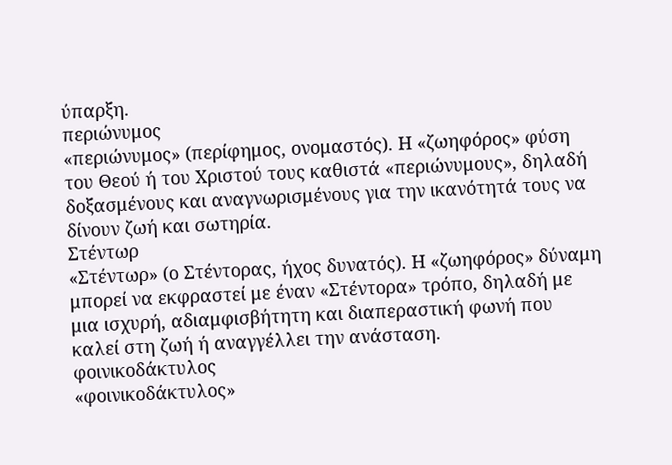ύπαρξη.
περιώνυμος
«περιώνυμος» (περίφημος, ονομαστός). Η «ζωηφόρος» φύση του Θεού ή του Χριστού τους καθιστά «περιώνυμους», δηλαδή δοξασμένους και αναγνωρισμένους για την ικανότητά τους να δίνουν ζωή και σωτηρία.
Στέντωρ
«Στέντωρ» (ο Στέντορας, ήχος δυνατός). Η «ζωηφόρος» δύναμη μπορεί να εκφραστεί με έναν «Στέντορα» τρόπο, δηλαδή με μια ισχυρή, αδιαμφισβήτητη και διαπεραστική φωνή που καλεί στη ζωή ή αναγγέλλει την ανάσταση.
φοινικοδάκτυλος
«φοινικοδάκτυλος»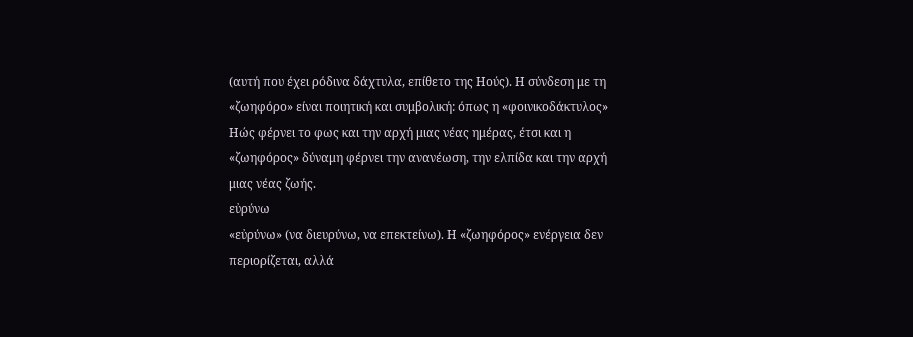(αυτή που έχει ρόδινα δάχτυλα, επίθετο της Ηούς). Η σύνδεση με τη «ζωηφόρο» είναι ποιητική και συμβολική: όπως η «φοινικοδάκτυλος» Ηώς φέρνει το φως και την αρχή μιας νέας ημέρας, έτσι και η «ζωηφόρος» δύναμη φέρνει την ανανέωση, την ελπίδα και την αρχή μιας νέας ζωής.
εὐρύνω
«εὐρύνω» (να διευρύνω, να επεκτείνω). Η «ζωηφόρος» ενέργεια δεν περιορίζεται, αλλά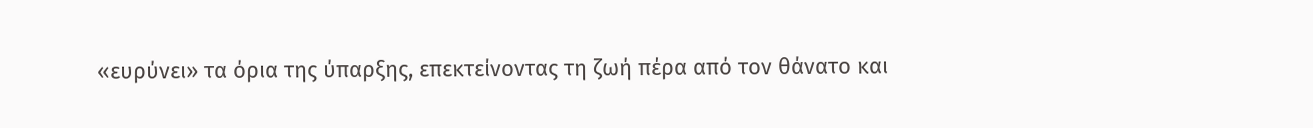«ευρύνει» τα όρια της ύπαρξης, επεκτείνοντας τη ζωή πέρα από τον θάνατο και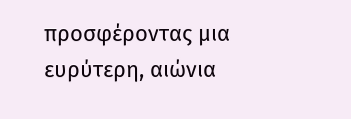προσφέροντας μια ευρύτερη, αιώνια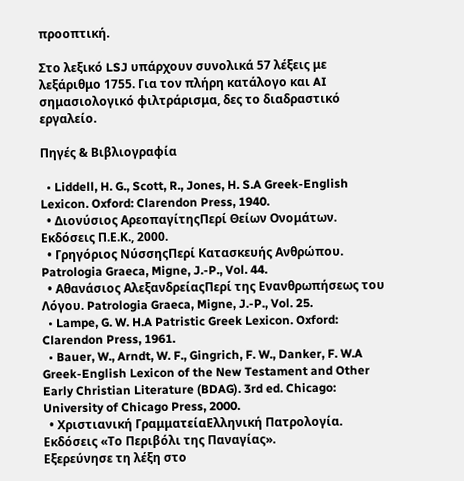προοπτική.

Στο λεξικό LSJ υπάρχουν συνολικά 57 λέξεις με λεξάριθμο 1755. Για τον πλήρη κατάλογο και AI σημασιολογικό φιλτράρισμα, δες το διαδραστικό εργαλείο.

Πηγές & Βιβλιογραφία

  • Liddell, H. G., Scott, R., Jones, H. S.A Greek-English Lexicon. Oxford: Clarendon Press, 1940.
  • Διονύσιος ΑρεοπαγίτηςΠερί Θείων Ονομάτων. Εκδόσεις Π.Ε.Κ., 2000.
  • Γρηγόριος ΝύσσηςΠερί Κατασκευής Ανθρώπου. Patrologia Graeca, Migne, J.-P., Vol. 44.
  • Αθανάσιος ΑλεξανδρείαςΠερί της Ενανθρωπήσεως του Λόγου. Patrologia Graeca, Migne, J.-P., Vol. 25.
  • Lampe, G. W. H.A Patristic Greek Lexicon. Oxford: Clarendon Press, 1961.
  • Bauer, W., Arndt, W. F., Gingrich, F. W., Danker, F. W.A Greek-English Lexicon of the New Testament and Other Early Christian Literature (BDAG). 3rd ed. Chicago: University of Chicago Press, 2000.
  • Χριστιανική ΓραμματείαΕλληνική Πατρολογία. Εκδόσεις «Το Περιβόλι της Παναγίας».
Εξερεύνησε τη λέξη στο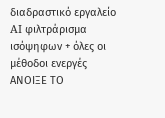διαδραστικό εργαλείο
AI φιλτράρισμα ισόψηφων + όλες οι μέθοδοι ενεργές
ΑΝΟΙΞΕ ΤΟ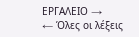ΕΡΓΑΛΕΙΟ →
← Όλες οι λέξεις